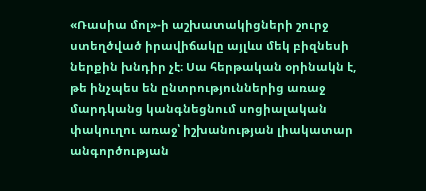«Ռասիա մոլ»-ի աշխատակիցների շուրջ ստեղծված իրավիճակը այլևս մեկ բիզնեսի ներքին խնդիր չէ։ Սա հերթական օրինակն է, թե ինչպես են ընտրություններից առաջ մարդկանց կանգնեցնում սոցիալական փակուղու առաջ՝ իշխանության լիակատար անգործության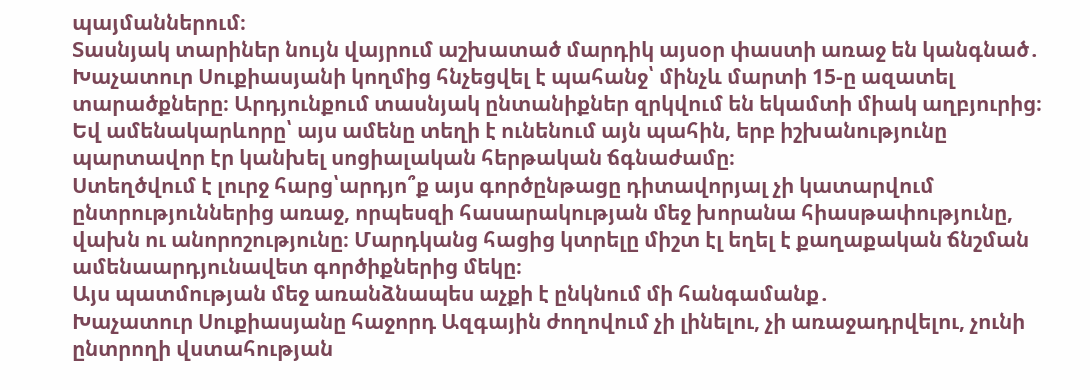պայմաններում։
Տասնյակ տարիներ նույն վայրում աշխատած մարդիկ այսօր փաստի առաջ են կանգնած․ Խաչատուր Սուքիասյանի կողմից հնչեցվել է պահանջ՝ մինչև մարտի 15-ը ազատել տարածքները։ Արդյունքում տասնյակ ընտանիքներ զրկվում են եկամտի միակ աղբյուրից։ Եվ ամենակարևորը՝ այս ամենը տեղի է ունենում այն պահին, երբ իշխանությունը պարտավոր էր կանխել սոցիալական հերթական ճգնաժամը։
Ստեղծվում է լուրջ հարց՝արդյո՞ք այս գործընթացը դիտավորյալ չի կատարվում ընտրություններից առաջ, որպեսզի հասարակության մեջ խորանա հիասթափությունը, վախն ու անորոշությունը։ Մարդկանց հացից կտրելը միշտ էլ եղել է քաղաքական ճնշման ամենաարդյունավետ գործիքներից մեկը։
Այս պատմության մեջ առանձնապես աչքի է ընկնում մի հանգամանք․
Խաչատուր Սուքիասյանը հաջորդ Ազգային ժողովում չի լինելու, չի առաջադրվելու, չունի ընտրողի վստահության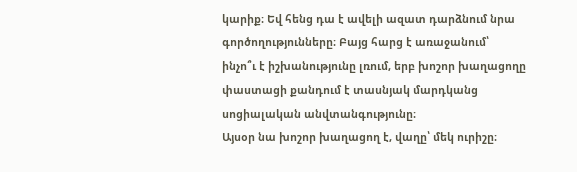կարիք։ Եվ հենց դա է ավելի ազատ դարձնում նրա գործողությունները։ Բայց հարց է առաջանում՝
ինչո՞ւ է իշխանությունը լռում, երբ խոշոր խաղացողը փաստացի քանդում է տասնյակ մարդկանց սոցիալական անվտանգությունը։
Այսօր նա խոշոր խաղացող է, վաղը՝ մեկ ուրիշը։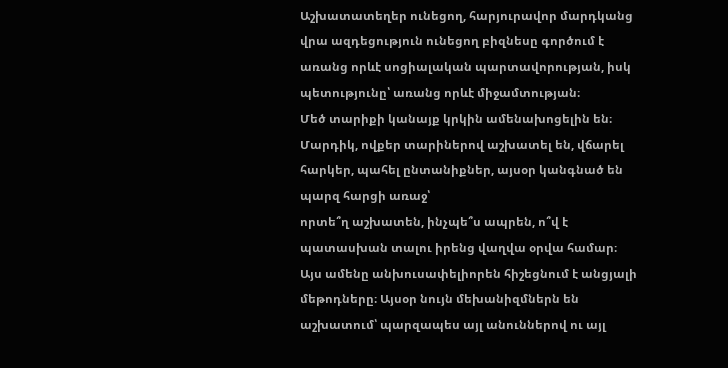Աշխատատեղեր ունեցող, հարյուրավոր մարդկանց վրա ազդեցություն ունեցող բիզնեսը գործում է առանց որևէ սոցիալական պարտավորության, իսկ պետությունը՝ առանց որևէ միջամտության։
Մեծ տարիքի կանայք կրկին ամենախոցելին են։ Մարդիկ, ովքեր տարիներով աշխատել են, վճարել հարկեր, պահել ընտանիքներ, այսօր կանգնած են պարզ հարցի առաջ՝
որտե՞ղ աշխատեն, ինչպե՞ս ապրեն, ո՞վ է պատասխան տալու իրենց վաղվա օրվա համար։
Այս ամենը անխուսափելիորեն հիշեցնում է անցյալի մեթոդները։ Այսօր նույն մեխանիզմներն են աշխատում՝ պարզապես այլ անուններով ու այլ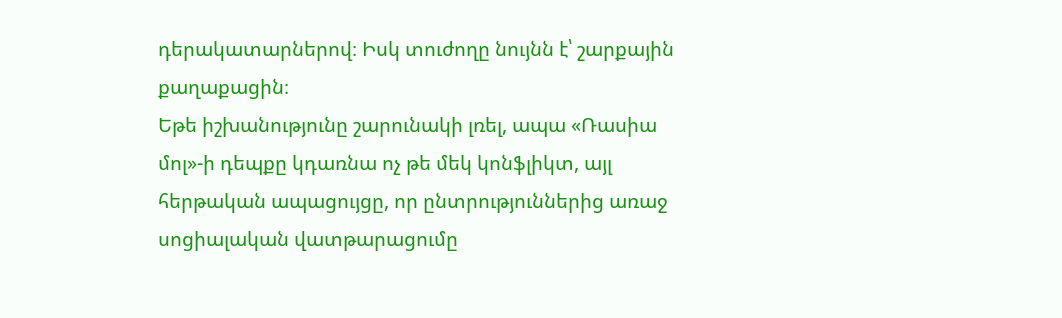դերակատարներով։ Իսկ տուժողը նույնն է՝ շարքային քաղաքացին։
Եթե իշխանությունը շարունակի լռել, ապա «Ռասիա մոլ»-ի դեպքը կդառնա ոչ թե մեկ կոնֆլիկտ, այլ հերթական ապացույցը, որ ընտրություններից առաջ սոցիալական վատթարացումը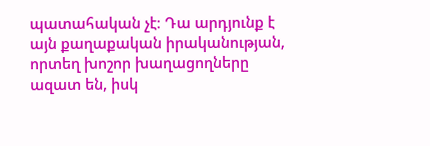պատահական չէ։ Դա արդյունք է այն քաղաքական իրականության, որտեղ խոշոր խաղացողները ազատ են, իսկ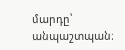մարդը՝ անպաշտպան։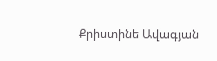Քրիստինե Ավագյան